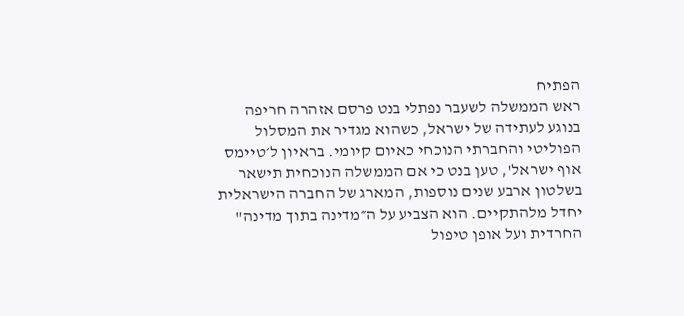הפתיח
ראש הממשלה לשעבר נפתלי בנט פרסם אזהרה חריפה בנוגע לעתידה של ישראל, כשהוא מגדיר את המסלול הפוליטי והחברתי הנוכחי כאיום קיומי. בראיון ל׳טיימס אוף ישראל', טען בנט כי אם הממשלה הנוכחית תישאר בשלטון ארבע שנים נוספות, המארג של החברה הישראלית יחדל מלהתקיים. הוא הצביע על ה״מדינה בתוך מדינה" החרדית ועל אופן טיפול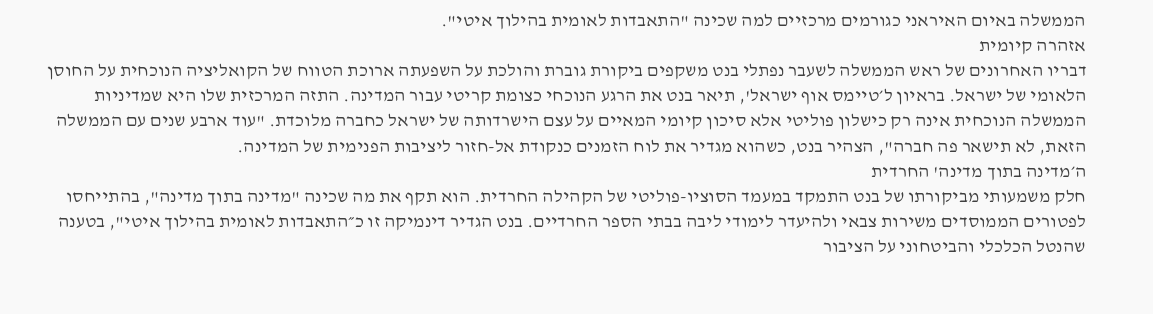הממשלה באיום האיראני כגורמים מרכזיים למה שכינה "התאבדות לאומית בהילוך איטי".
אזהרה קיומית
דבריו האחרונים של ראש הממשלה לשעבר נפתלי בנט משקפים ביקורת גוברת והולכת על השפעתה ארוכת הטווח של הקואליציה הנוכחית על החוסן הלאומי של ישראל. בראיון ל׳טיימס אוף ישראל', תיאר בנט את הרגע הנוכחי כצומת קריטי עבור המדינה. התזה המרכזית שלו היא שמדיניות הממשלה הנוכחית אינה רק כישלון פוליטי אלא סיכון קיומי המאיים על עצם הישרדותה של ישראל כחברה מלוכדת. "עוד ארבע שנים עם הממשלה הזאת, לא תישאר פה חברה", הצהיר בנט, כשהוא מגדיר את לוח הזמנים כנקודת אל-חזור ליציבות הפנימית של המדינה.
ה׳מדינה בתוך מדינה' החרדית
חלק משמעותי מביקורתו של בנט התמקד במעמד הסוציו-פוליטי של הקהילה החרדית. הוא תקף את מה שכינה "מדינה בתוך מדינה", בהתייחסו לפטורים הממוסדים משירות צבאי ולהיעדר לימודי ליבה בבתי הספר החרדיים. בנט הגדיר דינמיקה זו כ״התאבדות לאומית בהילוך איטי", בטענה שהנטל הכלכלי והביטחוני על הציבור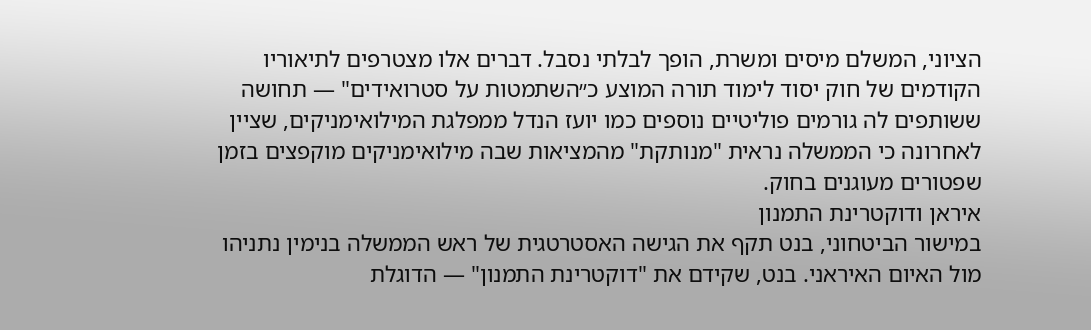הציוני, המשלם מיסים ומשרת, הופך לבלתי נסבל. דברים אלו מצטרפים לתיאוריו הקודמים של חוק יסוד לימוד תורה המוצע כ״השתמטות על סטרואידים" — תחושה ששותפים לה גורמים פוליטיים נוספים כמו יועז הנדל ממפלגת המילואימניקים, שציין לאחרונה כי הממשלה נראית "מנותקת" מהמציאות שבה מילואימניקים מוקפצים בזמן שפטורים מעוגנים בחוק.
איראן ודוקטרינת התמנון
במישור הביטחוני, בנט תקף את הגישה האסטרטגית של ראש הממשלה בנימין נתניהו מול האיום האיראני. בנט, שקידם את "דוקטרינת התמנון" — הדוגלת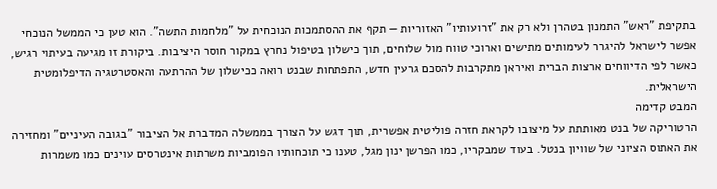בתקיפת "ראש" התמנון בטהרן ולא רק את "זרועותיו" האזוריות — תקף את ההסתמכות הנוכחית על "מלחמות התשה". הוא טען כי הממשל הנוכחי אפשר לישראל להיגרר לעימותים מתישים וארוכי טווח מול שלוחים, תוך כישלון בטיפול נחרץ במקור חוסר היציבות. ביקורת זו מגיעה בעיתוי רגיש, כאשר לפי הדיווחים ארצות הברית ואיראן מתקרבות להסכם גרעין חדש, התפתחות שבנט רואה ככישלון של ההרתעה והאסטרטגיה הדיפלומטית הישראלית.
המבט קדימה
הרטוריקה של בנט מאותתת על מיצובו לקראת חזרה פוליטית אפשרית, תוך דגש על הצורך בממשלה המדברת אל הציבור "בגובה העיניים" ומחזירה את האתוס הציוני של שוויון בנטל. בעוד שמבקריו, כמו הפרשן ינון מגל, טענו כי תוכחותיו הפומביות משרתות אינטרסים עוינים כמו משמרות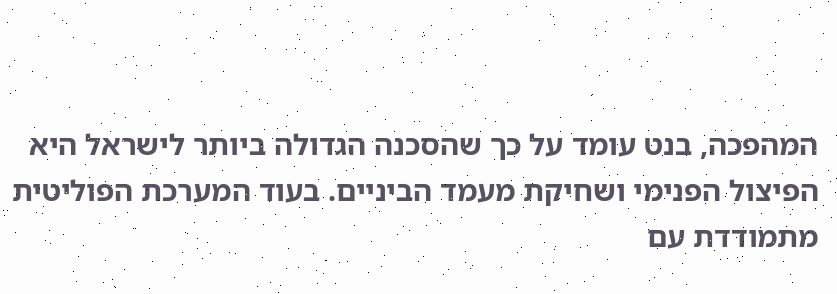המהפכה, בנט עומד על כך שהסכנה הגדולה ביותר לישראל היא הפיצול הפנימי ושחיקת מעמד הביניים. בעוד המערכת הפוליטית מתמודדת עם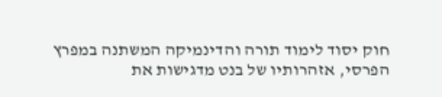חוק יסוד לימוד תורה והדינמיקה המשתנה במפרץ הפרסי, אזהרותיו של בנט מדגישות את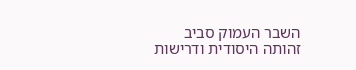השבר העמוק סביב זהותה היסודית ודרישות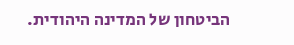הביטחון של המדינה היהודית.